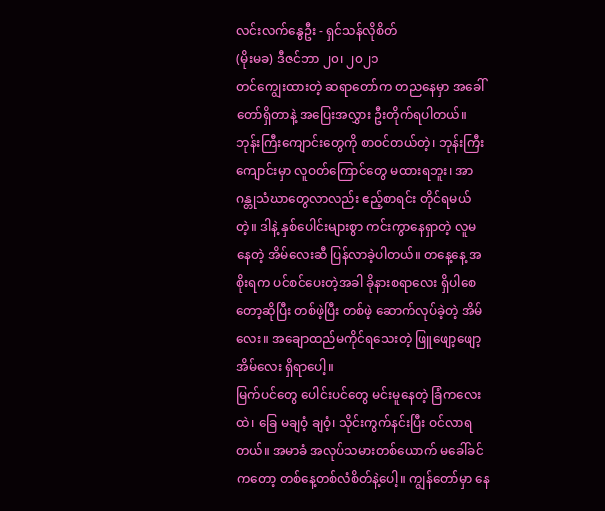လင်းလက်နွေဦး - ရှင်သန်လိုစိတ်
(မိုးမခ) ဒီဇင်ဘာ ၂၀၊ ၂၀၂၁
တင်ကျွေးထားတဲ့ ဆရာတော်က တညနေမှာ အခေါ်တော်ရှိတာနဲ့ အပြေးအလွှား ဦးတိုက်ရပါတယ်။ ဘုန်းကြီးကျောင်းတွေကို စာဝင်တယ်တဲ့၊ ဘုန်းကြီးကျောင်းမှာ လူဝတ်ကြောင်တွေ မထားရဘူး၊ အာဂန္တုသံဃာတွေလာလည်း ဧည့်စာရင်း တိုင်ရမယ်တဲ့။ ဒါနဲ့ နှစ်ပေါင်းများစွာ ကင်းကွာနေရှာတဲ့ လူမနေတဲ့ အိမ်လေးဆီ ပြန်လာခဲ့ပါတယ်။ တနေ့နေ့ အစိုးရက ပင်စင်ပေးတဲ့အခါ ခိုနားစရာလေး ရှိပါစေတော့ဆိုပြီး တစ်ဖဲ့ပြီး တစ်ဖဲ့ ဆောက်လုပ်ခဲ့တဲ့ အိမ်လေး။ အချောထည်မကိုင်ရသေးတဲ့ ဖြူဖျော့ဖျော့အိမ်လေး ရှိရာပေါ့။
မြက်ပင်တွေ ပေါင်းပင်တွေ မင်းမူနေတဲ့ ခြံကလေးထဲ၊ ခြေ မချဝံ့ ချဝံ့၊ သိုင်းကွက်နင်းပြီး ဝင်လာရတယ်။ အမာခံ အလုပ်သမားတစ်ယောက် မခေါ်ခင်ကတော့ တစ်နေ့တစ်လံစိတ်နဲ့ပေါ့။ ကျွန်တော်မှာ နေ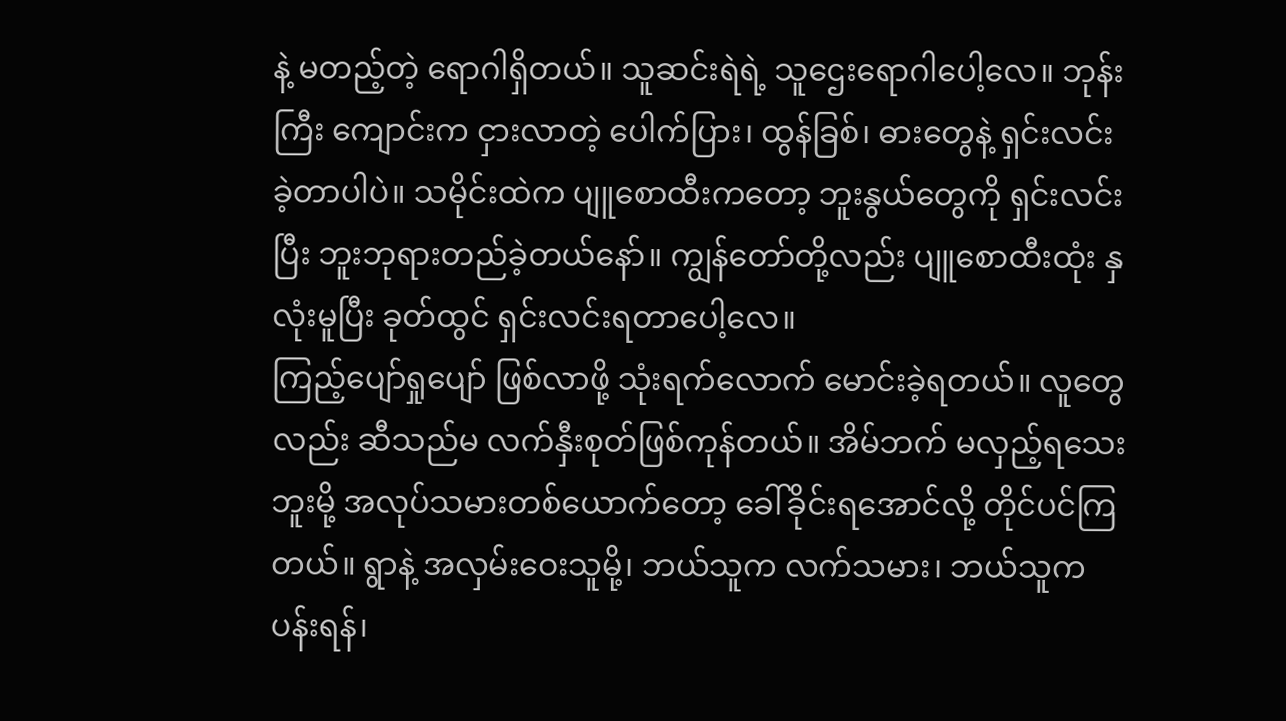နဲ့ မတည့်တဲ့ ရောဂါရှိတယ်။ သူဆင်းရဲရဲ့ သူဌေးရောဂါပေါ့လေ။ ဘုန်းကြီး ကျောင်းက ငှားလာတဲ့ ပေါက်ပြား၊ ထွန်ခြစ်၊ ဓားတွေနဲ့ ရှင်းလင်းခဲ့တာပါပဲ။ သမိုင်းထဲက ပျူစောထီးကတော့ ဘူးနွယ်တွေကို ရှင်းလင်းပြီး ဘူးဘုရားတည်ခဲ့တယ်နော်။ ကျွန်တော်တို့လည်း ပျူစောထီးထုံး နှလုံးမူပြီး ခုတ်ထွင် ရှင်းလင်းရတာပေါ့လေ။
ကြည့်ပျော်ရှုပျော် ဖြစ်လာဖို့ သုံးရက်လောက် မောင်းခဲ့ရတယ်။ လူတွေလည်း ဆီသည်မ လက်နှီးစုတ်ဖြစ်ကုန်တယ်။ အိမ်ဘက် မလှည့်ရသေးဘူးမို့ အလုပ်သမားတစ်ယောက်တော့ ခေါ်ခိုင်းရအောင်လို့ တိုင်ပင်ကြ တယ်။ ရွာနဲ့ အလှမ်းဝေးသူမို့၊ ဘယ်သူက လက်သမား၊ ဘယ်သူက ပန်းရန်၊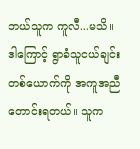ဘယ်သူက ကူလီ...မသိ။ ဒါကြောင့် ရွာခံသူငယ်ချင်းတစ်ယောက်ကို အကူအညီတောင်းရတယ်။ သူက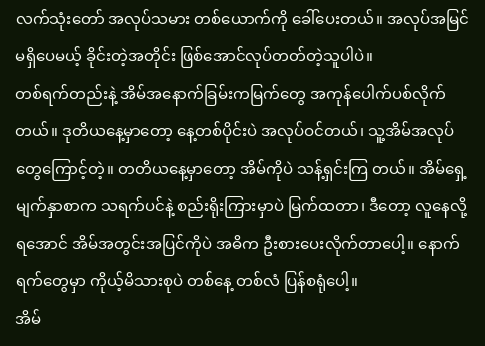လက်သုံးတော် အလုပ်သမား တစ်ယောက်ကို ခေါ်ပေးတယ်။ အလုပ်အမြင် မရှိပေမယ့် ခိုင်းတဲ့အတိုင်း ဖြစ်အောင်လုပ်တတ်တဲ့သူပါပဲ။
တစ်ရက်တည်းနဲ့ အိမ်အနောက်ခြမ်းကမြက်တွေ အကုန်ပေါက်ပစ်လိုက်တယ်။ ဒုတိယနေ့မှာတော့ နေ့တစ်ပိုင်းပဲ အလုပ်ဝင်တယ်၊ သူ့အိမ်အလုပ်တွေကြောင့်တဲ့။ တတိယနေ့မှာတော့ အိမ်ကိုပဲ သန့်ရှင်းကြ တယ်။ အိမ်ရှေ့မျက်နှာစာက သရက်ပင်နဲ့ စည်းရိုးကြားမှာပဲ မြက်ထတာ၊ ဒီတော့ လူနေလို့ ရအောင် အိမ်အတွင်းအပြင်ကိုပဲ အဓိက ဦးစားပေးလိုက်တာပေါ့။ နောက်ရက်တွေမှာ ကိုယ့်မိသားစုပဲ တစ်နေ့ တစ်လံ ပြန်စရုံပေါ့။
အိမ်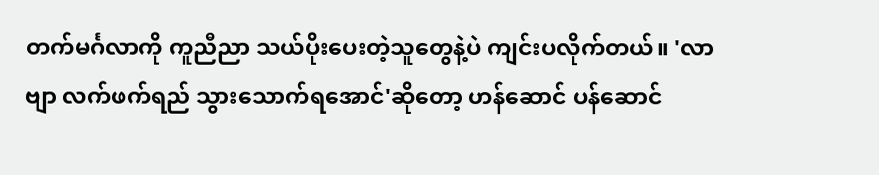တက်မင်္ဂလာကို ကူညီညာ သယ်ပိုးပေးတဲ့သူတွေနဲ့ပဲ ကျင်းပလိုက်တယ်။ 'လာဗျာ လက်ဖက်ရည် သွားသောက်ရအောင်'ဆိုတော့ ဟန်ဆောင် ပန်ဆောင်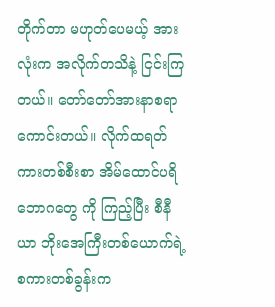တိုက်တာ မဟုတ်ပေမယ့် အားလုံးက အလိုက်တသိနဲ့ ငြင်းကြတယ်။ တော်တော်အားနာစရာကောင်းတယ်။ လိုက်ထရတ်ကားတစ်စီးစာ အိမ်ထောင်ပရိဘောဂတွေ ကို ကြည့်ပြီး စီနီယာ ဘိုးအေကြီးတစ်ယောက်ရဲ့ စကားတစ်ခွန်းက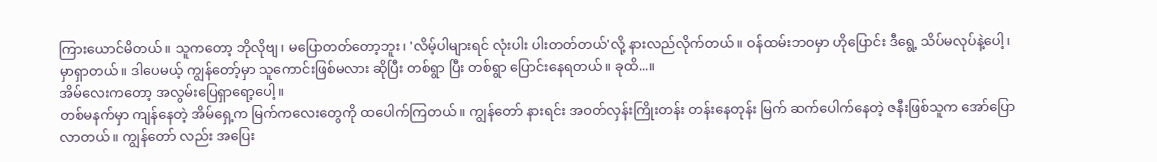ကြားယောင်မိတယ်။ သူကတော့ ဘိုလိုဗျ၊ မပြောတတ်တော့ဘူး၊ 'လိမ့်ပါများရင် လုံးပါး ပါးတတ်တယ်'လို့ နားလည်လိုက်တယ်။ ဝန်ထမ်းဘဝမှာ ဟိုပြောင်း ဒီရွေ့ သိပ်မလုပ်နဲ့ပေါ့၊ မှာရှာတယ်။ ဒါပေမယ့် ကျွန်တော့်မှာ သူကောင်းဖြစ်မလား ဆိုပြီး တစ်ရွာ ပြီး တစ်ရွာ ပြောင်းနေရတယ်။ ခုထိ...။
အိမ်လေးကတော့ အလွမ်းပြေရှာရော့ပေါ့။
တစ်မနက်မှာ ကျန်နေတဲ့ အိမ်ရှေ့က မြက်ကလေးတွေကို ထပေါက်ကြတယ်။ ကျွန်တော် နားရင်း အဝတ်လှန်းကြိုးတန်း တန်းနေတုန်း မြက် ဆက်ပေါက်နေတဲ့ ဇနီးဖြစ်သူက အော်ပြောလာတယ်။ ကျွန်တော် လည်း အပြေး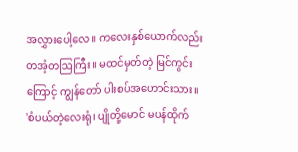အလွှားပေါ့လေ။ ကလေးနှစ်ယောက်လည်း တအံ့တဩကြီး။ မထင်မှတ်တဲ့ မြင်ကွင်းကြောင့် ကျွန်တော် ပါးစပ်အဟောင်းသား။
'စံပယ်တဲ့လေးရုံ၊ ပျိုတို့မောင် မပန်ထိုက်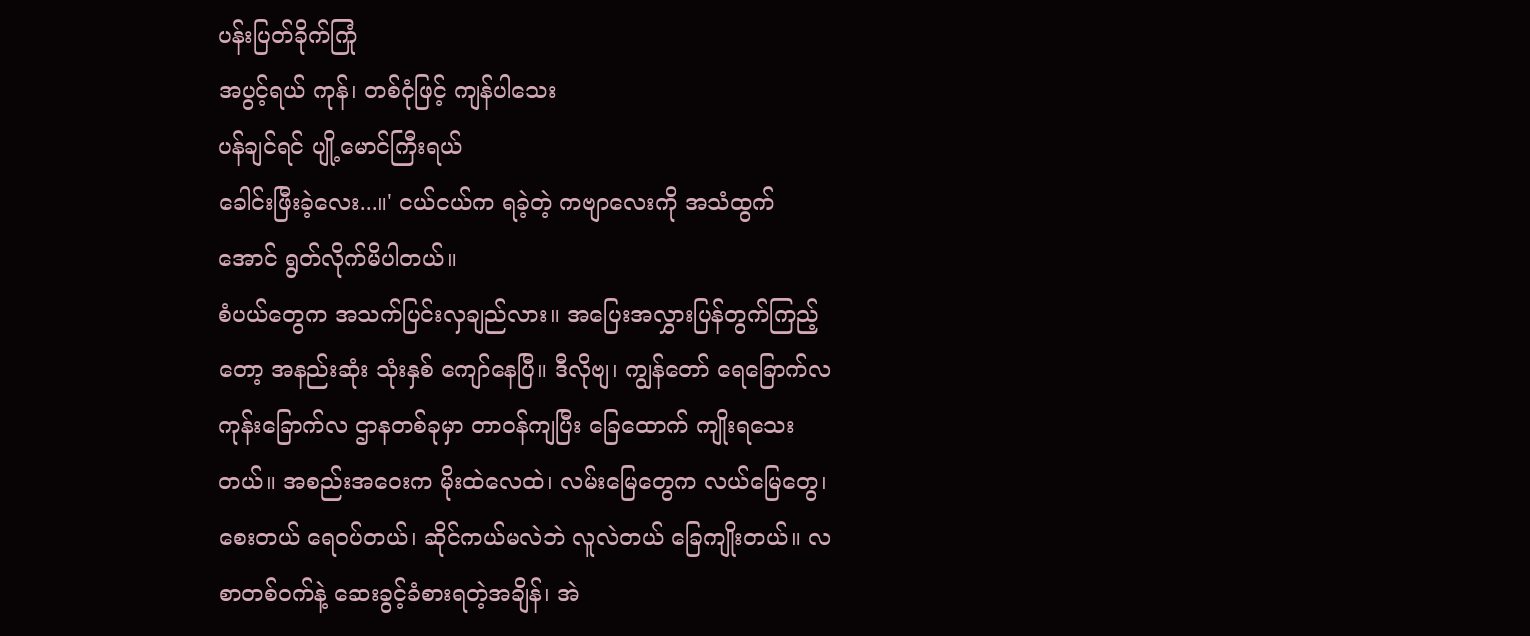ပန်းပြတ်ခိုက်ကြုံ
အပွင့်ရယ် ကုန်၊ တစ်ငုံဖြင့် ကျန်ပါသေး
ပန်ချင်ရင် ပျို့မောင်ကြီးရယ်
ခေါင်းဖြီးခဲ့လေး...။' ငယ်ငယ်က ရခဲ့တဲ့ ကဗျာလေးကို အသံထွက်အောင် ရွတ်လိုက်မိပါတယ်။
စံပယ်တွေက အသက်ပြင်းလှချည်လား။ အပြေးအလွှားပြန်တွက်ကြည့်တော့ အနည်းဆုံး သုံးနှစ် ကျော်နေပြီ။ ဒီလိုဗျ၊ ကျွန်တော် ရေခြောက်လ ကုန်းခြောက်လ ဌာနတစ်ခုမှာ တာဝန်ကျပြီး ခြေထောက် ကျိုးရသေးတယ်။ အစည်းအဝေးက မိုးထဲလေထဲ၊ လမ်းမြေတွေက လယ်မြေတွေ၊ စေးတယ် ရေဝပ်တယ်၊ ဆိုင်ကယ်မလဲဘဲ လူလဲတယ် ခြေကျိုးတယ်။ လစာတစ်ဝက်နဲ့ ဆေးခွင့်ခံစားရတဲ့အချိန်၊ အဲ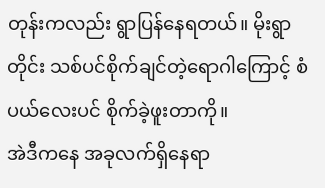တုန်းကလည်း ရွာပြန်နေရတယ်။ မိုးရွာတိုင်း သစ်ပင်စိုက်ချင်တဲ့ရောဂါကြောင့် စံပယ်လေးပင် စိုက်ခဲ့ဖူးတာကို။
အဲဒီကနေ အခုလက်ရှိနေရာ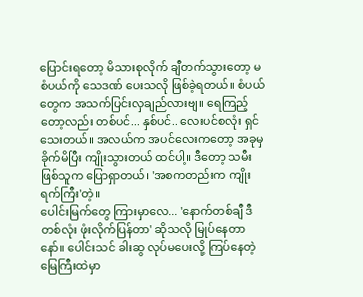ပြောင်းရတော့ မိသားစုလိုက် ချီတက်သွားတော့ မစံပယ်ကို သေဒဏ် ပေးသလို ဖြစ်ခဲ့ရတယ်။ စံပယ်တွေက အသက်ပြင်းလှချည်လားဗျ။ ရေကြည့်တော့လည်း တစ်ပင်... နှစ်ပင်.. လေးပင်စလုံး ရှင်သေးတယ်။ အလယ်က အပင်လေးကတော့ အခုမှ ခိုက်မိပြီး ကျိုးသွားတယ် ထင်ပါ့။ ဒီတော့ သမီးဖြစ်သူက ပြောရှာတယ်၊ 'အစကတည်းက ကျိုးရက်ကြီး'တဲ့။
ပေါင်းမြက်တွေ ကြားမှာလေ... 'နောက်တစ်ချီ ဒီတစ်လုံး ဖုံးလိုက်ပြန်တာ' ဆိုသလို မြုပ်နေတာနော်။ ပေါင်းသင် ခါးဆွ လုပ်မပေးလို့ ကြပ်နေတဲ့ မြေကြီးထဲမှာ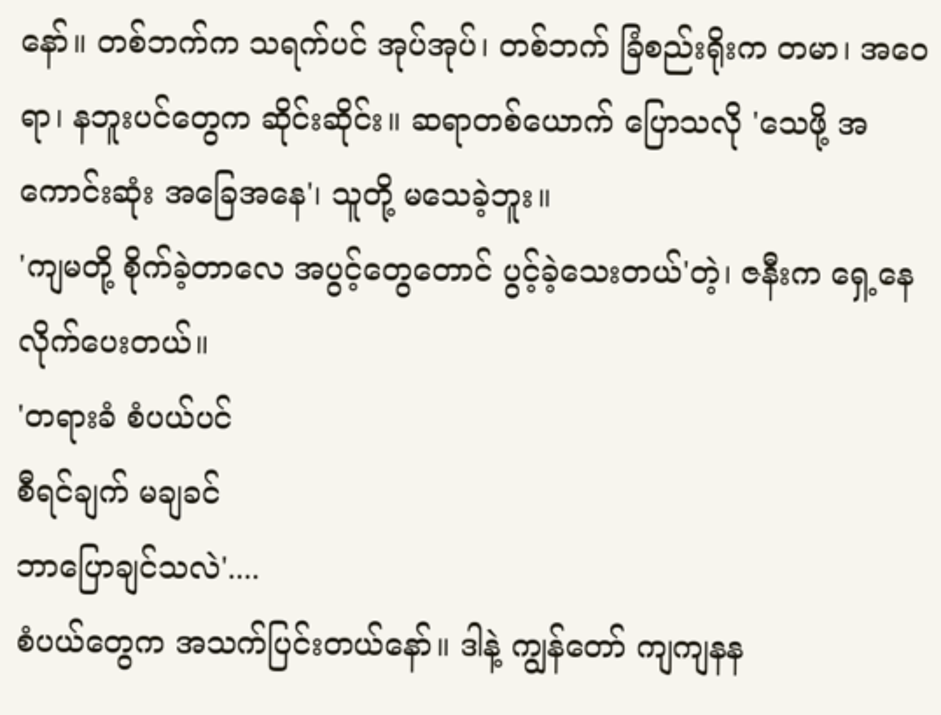နော်။ တစ်ဘက်က သရက်ပင် အုပ်အုပ်၊ တစ်ဘက် ခြံစည်းရိုးက တမာ၊ အဝေရာ၊ နဘူးပင်တွေက ဆိုင်းဆိုင်း။ ဆရာတစ်ယောက် ပြောသလို 'သေဖို့ အကောင်းဆုံး အခြေအနေ'၊ သူတို့ မသေခဲ့ဘူး။
'ကျမတို့ စိုက်ခဲ့တာလေ အပွင့်တွေတောင် ပွင့်ခဲ့သေးတယ်'တဲ့၊ ဇနီးက ရှေ့နေလိုက်ပေးတယ်။
'တရားခံ စံပယ်ပင်
စီရင်ချက် မချခင်
ဘာပြောချင်သလဲ'....
စံပယ်တွေက အသက်ပြင်းတယ်နော်။ ဒါနဲ့ ကျွန်တော် ကျကျနန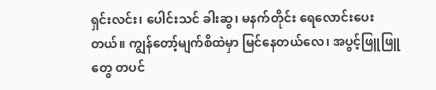ရှင်းလင်း၊ ပေါင်းသင် ခါးဆွ၊ မနက်တိုင်း ရေလောင်းပေးတယ်။ ကျွန်တော့်မျက်စိထဲမှာ မြင်နေတယ်လေ၊ အပွင့်ဖြူဖြူတွေ တပင်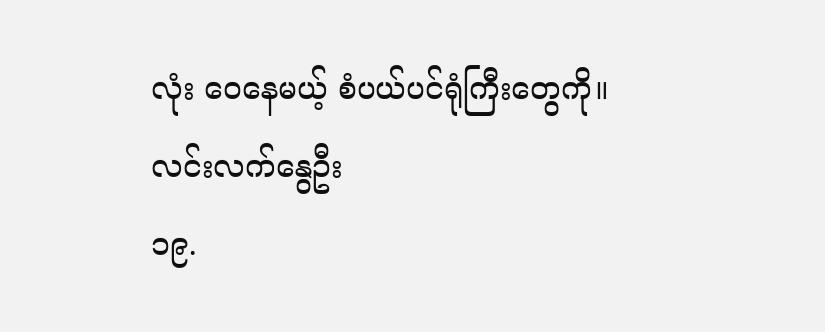လုံး ဝေနေမယ့် စံပယ်ပင်ရုံကြီးတွေကို။
လင်းလက်နွေဦး
၁၉.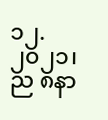၁၂.၂၀၂၁၊ ည ၈နာ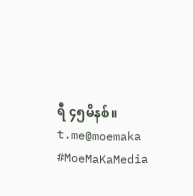ရီ ၄၅မိနစ်။
t.me@moemaka
#MoeMaKaMedia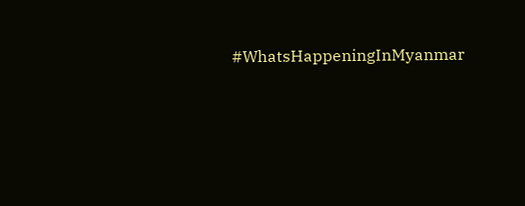#WhatsHappeningInMyanmar